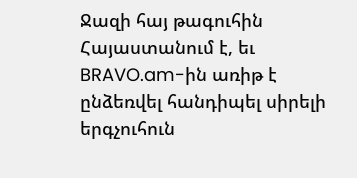Ջազի հայ թագուհին Հայաստանում է, եւ BRAVO.am-ին առիթ է ընձեռվել հանդիպել սիրելի երգչուհուն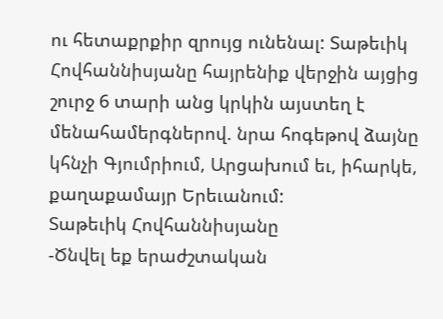ու հետաքրքիր զրույց ունենալ: Տաթեւիկ Հովհաննիսյանը հայրենիք վերջին այցից շուրջ 6 տարի անց կրկին այստեղ է մենահամերգներով. նրա հոգեթով ձայնը կհնչի Գյումրիում, Արցախում եւ, իհարկե, քաղաքամայր Երեւանում:
Տաթեւիկ Հովհաննիսյանը
-Ծնվել եք երաժշտական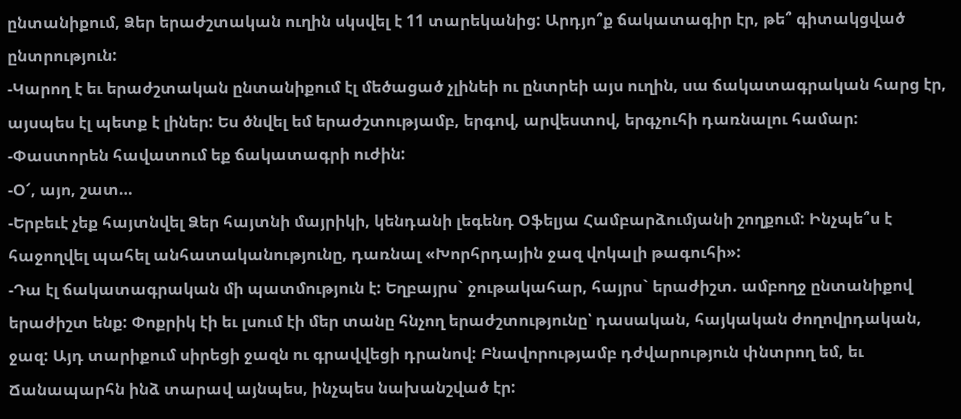ընտանիքում, Ձեր երաժշտական ուղին սկսվել է 11 տարեկանից: Արդյո՞ք ճակատագիր էր, թե՞ գիտակցված ընտրություն:
-Կարող է եւ երաժշտական ընտանիքում էլ մեծացած չլինեի ու ընտրեի այս ուղին, սա ճակատագրական հարց էր, այսպես էլ պետք է լիներ: Ես ծնվել եմ երաժշտությամբ, երգով, արվեստով, երգչուհի դառնալու համար:
-Փաստորեն հավատում եք ճակատագրի ուժին:
-Օ՜, այո, շատ…
-Երբեւէ չեք հայտնվել Ձեր հայտնի մայրիկի, կենդանի լեգենդ Օֆելյա Համբարձումյանի շողքում: Ինչպե՞ս է հաջողվել պահել անհատականությունը, դառնալ «Խորհրդային ջազ վոկալի թագուհի»:
-Դա էլ ճակատագրական մի պատմություն է: Եղբայրս` ջութակահար, հայրս` երաժիշտ. ամբողջ ընտանիքով երաժիշտ ենք: Փոքրիկ էի եւ լսում էի մեր տանը հնչող երաժշտությունը՝ դասական, հայկական ժողովրդական, ջազ: Այդ տարիքում սիրեցի ջազն ու գրավվեցի դրանով: Բնավորությամբ դժվարություն փնտրող եմ, եւ Ճանապարհն ինձ տարավ այնպես, ինչպես նախանշված էր: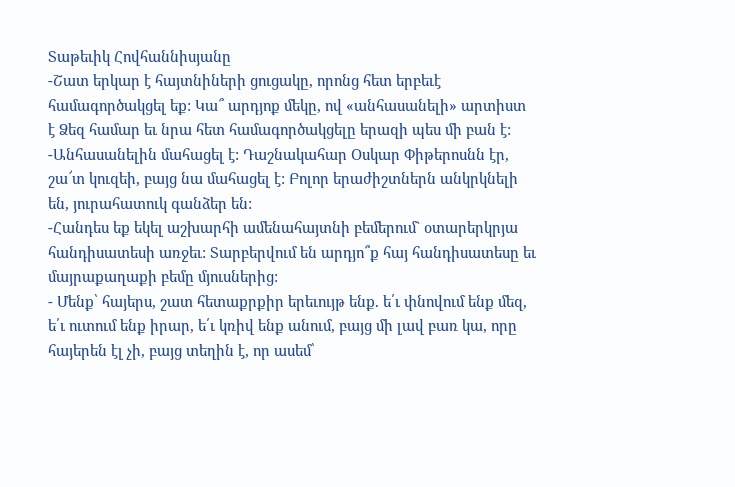Տաթեւիկ Հովհաննիսյանը
-Շատ երկար է հայտնիների ցուցակը, որոնց հետ երբեւէ համագործակցել եք: Կա՞ արդյոք մեկը, ով «անհասանելի» արտիստ է Ձեզ համար եւ նրա հետ համագործակցելը երազի պես մի բան է:
-Անհասանելին մահացել է: Դաշնակահար Օսկար Փիթերոսնն էր, շա՜տ կուզեի, բայց նա մահացել է: Բոլոր երաժիշտներն անկրկնելի են, յուրահատուկ գանձեր են:
-Հանդես եք եկել աշխարհի ամենահայտնի բեմերում` օտարերկրյա հանդիսատեսի առջեւ: Տարբերվում են արդյո՞ք հայ հանդիսատեսը եւ մայրաքաղաքի բեմը մյուսներից:
- Մենք՝ հայերս, շատ հետաքրքիր երեւույթ ենք. ե՛ւ փնովում ենք մեզ, ե՛ւ ուտում ենք իրար, ե՛ւ կռիվ ենք անում, բայց մի լավ բառ կա, որը հայերեն էլ չի, բայց տեղին է, որ ասեմ՝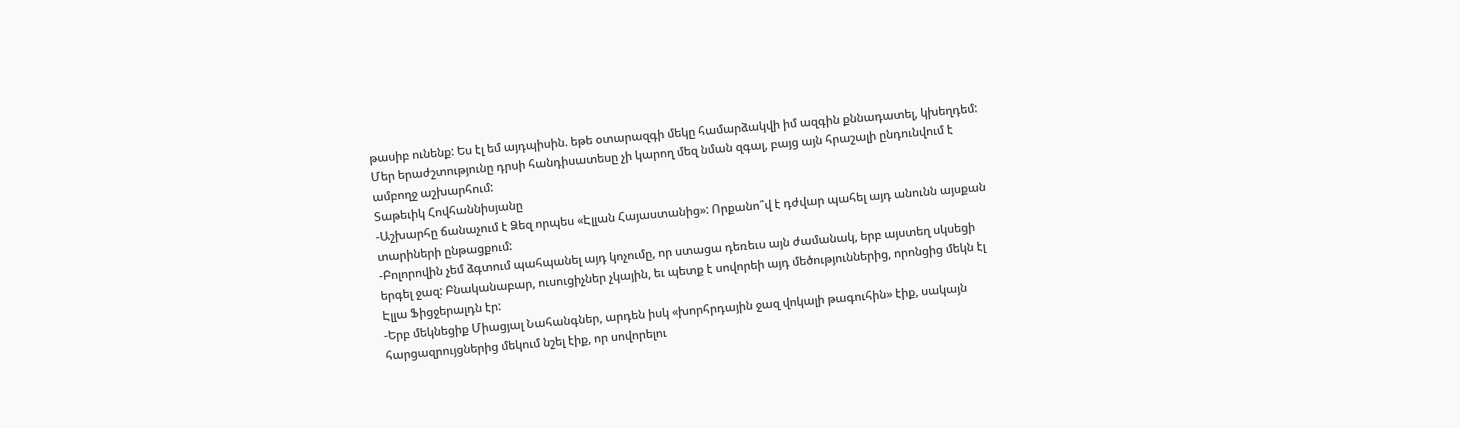թասիբ ունենք: Ես էլ եմ այդպիսին. եթե օտարազգի մեկը համարձակվի իմ ազգին քննադատել, կխեղդեմ: Մեր երաժշտությունը դրսի հանդիսատեսը չի կարող մեզ նման զգալ, բայց այն հրաշալի ընդունվում է ամբողջ աշխարհում:
Տաթեւիկ Հովհաննիսյանը
-Աշխարհը ճանաչում է Ձեզ որպես «Էլլան Հայաստանից»: Որքանո՞վ է դժվար պահել այդ անունն այսքան տարիների ընթացքում:
-Բոլորովին չեմ ձգտում պահպանել այդ կոչումը, որ ստացա դեռեւս այն ժամանակ, երբ այստեղ սկսեցի երգել ջազ: Բնականաբար, ուսուցիչներ չկային, եւ պետք է սովորեի այդ մեծություններից, որոնցից մեկն էլ Էլլա Ֆիցջերալդն էր:
-Երբ մեկնեցիք Միացյալ Նահանգներ, արդեն իսկ «խորհրդային ջազ վոկալի թագուհին» էիք, սակայն հարցազրույցներից մեկում նշել էիք, որ սովորելու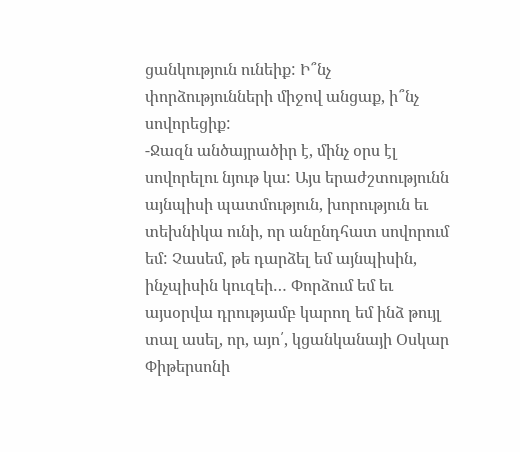ցանկություն ունեիք: Ի՞նչ փորձությունների միջով անցաք, ի՞նչ սովորեցիք:
-Ջազն անծայրածիր է, մինչ օրս էլ սովորելու նյութ կա: Այս երաժշտությունն այնպիսի պատմություն, խորություն եւ տեխնիկա ունի, որ անընդհատ սովորում եմ: Չասեմ, թե դարձել եմ այնպիսին, ինչպիսին կուզեի… Փորձում եմ եւ այսօրվա դրությամբ կարող եմ ինձ թույլ տալ ասել, որ, այո՛, կցանկանայի Օսկար Փիթերսոնի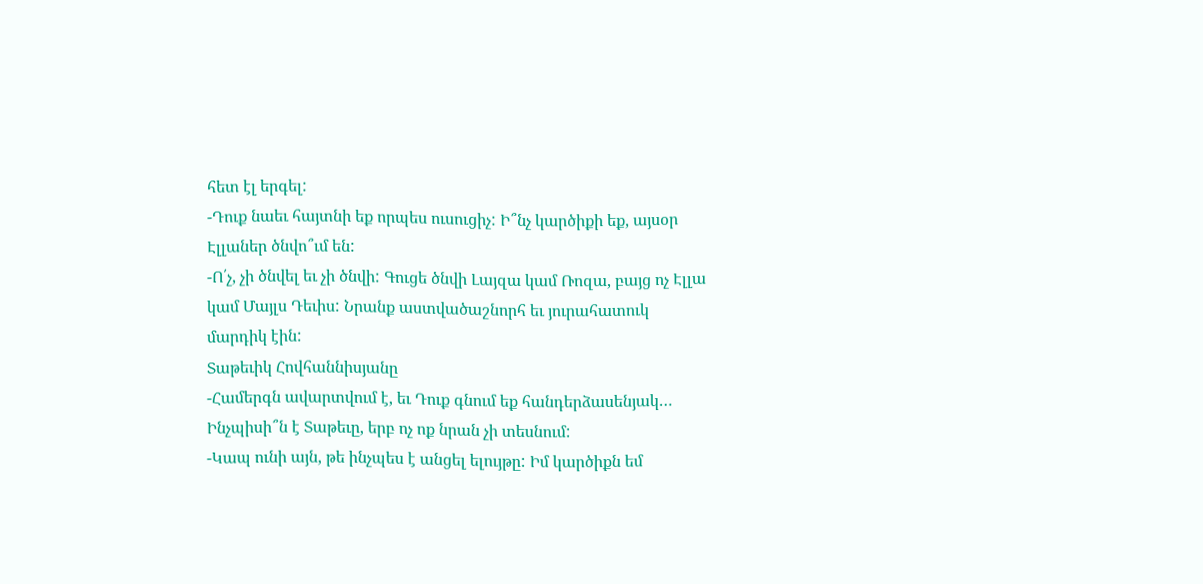հետ էլ երգել:
-Դուք նաեւ հայտնի եք որպես ուսուցիչ: Ի՞նչ կարծիքի եք, այսօր Էլլաներ ծնվո՞ւմ են:
-Ո՛չ, չի ծնվել եւ չի ծնվի: Գուցե ծնվի Լայզա կամ Ռոզա, բայց ոչ Էլլա կամ Մայլս Դեւիս: Նրանք աստվածաշնորհ եւ յուրահատուկ մարդիկ էին:
Տաթեւիկ Հովհաննիսյանը
-Համերգն ավարտվում է, եւ Դուք գնում եք հանդերձասենյակ… Ինչպիսի՞ն է Տաթեւը, երբ ոչ ոք նրան չի տեսնում:
-Կապ ունի այն, թե ինչպես է անցել ելույթը: Իմ կարծիքն եմ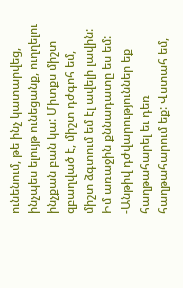ունենում, թե ինչ կատարվեց, ինչպես ելույթ ունեցանք, ուղղելու ինչքան բան կա: Միտքս միշտ զբաղված է, միշտ դժգոհ եմ, միշտ ձգտում եմ էլ ավելի լավին: Իմ առաջին քննադատը ես եմ:
-Անթիվ դժվարություններ եք հաղթահարել եւ դեռ հաղթահարում եք: Վստահ եմ,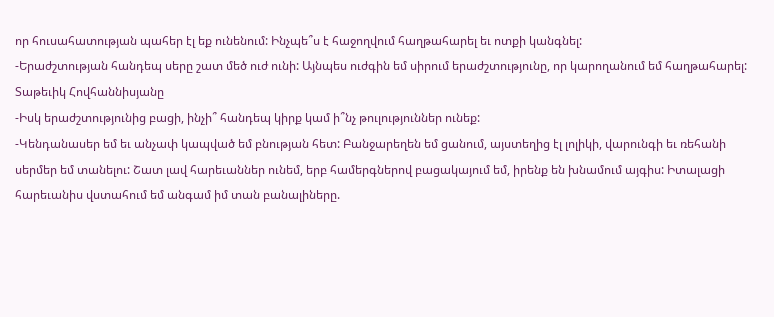որ հուսահատության պահեր էլ եք ունենում: Ինչպե՞ս է հաջողվում հաղթահարել եւ ոտքի կանգնել:
-Երաժշտության հանդեպ սերը շատ մեծ ուժ ունի: Այնպես ուժգին եմ սիրում երաժշտությունը, որ կարողանում եմ հաղթահարել:
Տաթեւիկ Հովհաննիսյանը
-Իսկ երաժշտությունից բացի, ինչի՞ հանդեպ կիրք կամ ի՞նչ թուլություններ ունեք:
-Կենդանասեր եմ եւ անչափ կապված եմ բնության հետ: Բանջարեղեն եմ ցանում, այստեղից էլ լոլիկի, վարունգի եւ ռեհանի սերմեր եմ տանելու: Շատ լավ հարեւաններ ունեմ, երբ համերգներով բացակայում եմ, իրենք են խնամում այգիս: Իտալացի հարեւանիս վստահում եմ անգամ իմ տան բանալիները.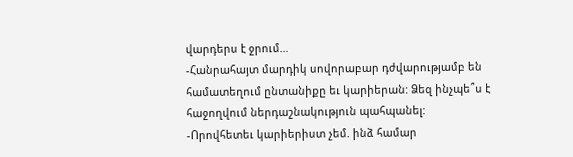վարդերս է ջրում…
-Հանրահայտ մարդիկ սովորաբար դժվարությամբ են համատեղում ընտանիքը եւ կարիերան: Ձեզ ինչպե՞ս է հաջողվում ներդաշնակություն պահպանել:
-Որովհետեւ կարիերիստ չեմ. ինձ համար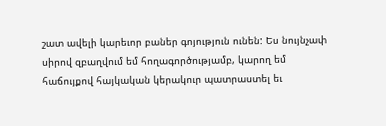շատ ավելի կարեւոր բաներ գոյություն ունեն: Ես նույնչափ սիրով զբաղվում եմ հողագործությամբ, կարող եմ հաճույքով հայկական կերակուր պատրաստել եւ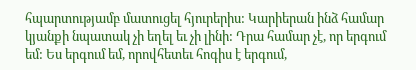հպարտությամբ մատուցել հյուրերիս: Կարիերան ինձ համար կյանքի նպատակ չի եղել եւ չի լինի: Դրա համար չէ, որ երգում եմ: Ես երգում եմ, որովհետեւ հոգիս է երգում,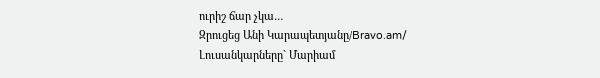ուրիշ ճար չկա…
Զրուցեց Անի Կարապետյանը/Bravo.am/
Լուսանկարները` Մարիամ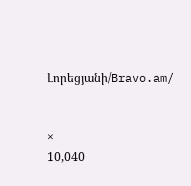Լորեցյանի/Bravo.am/


×
10,040